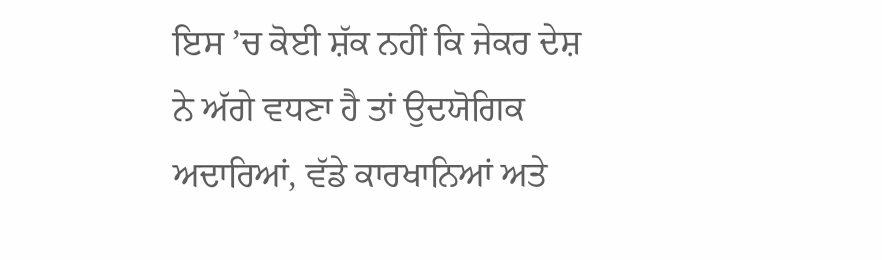ਇਸ ’ਚ ਕੋਈ ਸ਼ੱਕ ਨਹੀਂ ਕਿ ਜੇਕਰ ਦੇਸ਼ ਨੇ ਅੱਗੇ ਵਧਣਾ ਹੈ ਤਾਂ ਉਦਯੋਗਿਕ ਅਦਾਰਿਆਂ, ਵੱਡੇ ਕਾਰਖਾਨਿਆਂ ਅਤੇ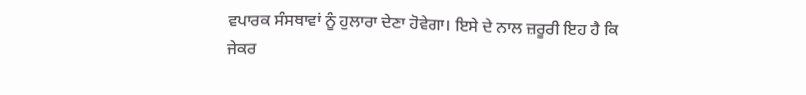ਵਪਾਰਕ ਸੰਸਥਾਵਾਂ ਨੂੰ ਹੁਲਾਰਾ ਦੇਣਾ ਹੋਵੇਗਾ। ਇਸੇ ਦੇ ਨਾਲ ਜ਼ਰੂਰੀ ਇਹ ਹੈ ਕਿ ਜੇਕਰ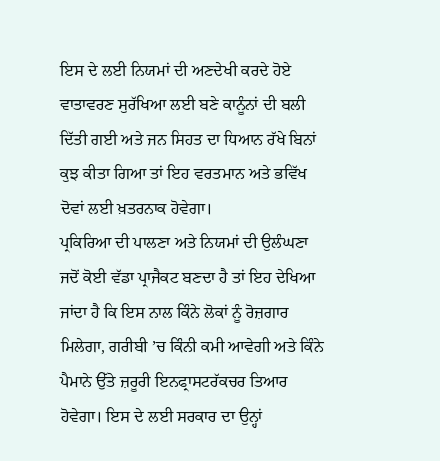ਇਸ ਦੇ ਲਈ ਨਿਯਮਾਂ ਦੀ ਅਣਦੇਖੀ ਕਰਦੇ ਹੋਏ ਵਾਤਾਵਰਣ ਸੁਰੱਖਿਆ ਲਈ ਬਣੇ ਕਾਨੂੰਨਾਂ ਦੀ ਬਲੀ ਦਿੱਤੀ ਗਈ ਅਤੇ ਜਨ ਸਿਹਤ ਦਾ ਧਿਆਨ ਰੱਖੇ ਬਿਨਾਂ ਕੁਝ ਕੀਤਾ ਗਿਆ ਤਾਂ ਇਹ ਵਰਤਮਾਨ ਅਤੇ ਭਵਿੱਖ ਦੋਵਾਂ ਲਈ ਖ਼ਤਰਨਾਕ ਹੋਵੇਗਾ।
ਪ੍ਰਕਿਰਿਆ ਦੀ ਪਾਲਣਾ ਅਤੇ ਨਿਯਮਾਂ ਦੀ ਉਲੰਘਣਾ ਜਦੋਂ ਕੋਈ ਵੱਡਾ ਪ੍ਰਾਜੈਕਟ ਬਣਦਾ ਹੈ ਤਾਂ ਇਹ ਦੇਖਿਆ ਜਾਂਦਾ ਹੈ ਕਿ ਇਸ ਨਾਲ ਕਿੰਨੇ ਲੋਕਾਂ ਨੂੰ ਰੋਜ਼ਗਾਰ ਮਿਲੇਗਾ, ਗਰੀਬੀ ’ਚ ਕਿੰਨੀ ਕਮੀ ਆਵੇਗੀ ਅਤੇ ਕਿੰਨੇ ਪੈਮਾਨੇ ਉੱਤੇ ਜ਼ਰੂਰੀ ਇਨਫ੍ਰਾਸਟਰੱਕਚਰ ਤਿਆਰ ਹੋਵੇਗਾ। ਇਸ ਦੇ ਲਈ ਸਰਕਾਰ ਦਾ ਉਨ੍ਹਾਂ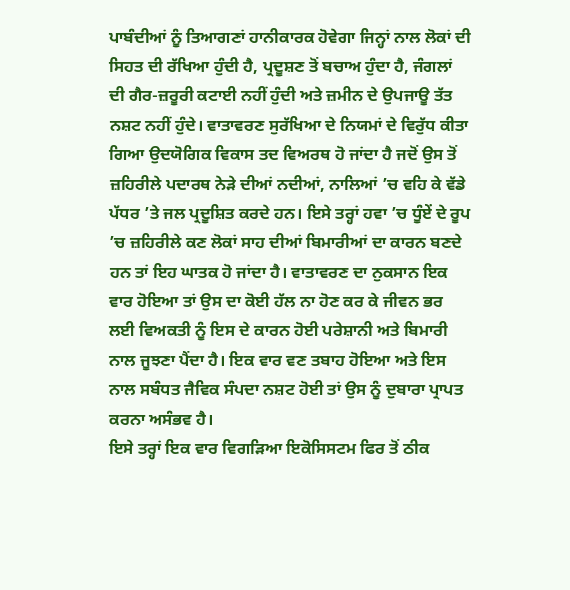ਪਾਬੰਦੀਆਂ ਨੂੰ ਤਿਆਗਣਾਂ ਹਾਨੀਕਾਰਕ ਹੋਵੇਗਾ ਜਿਨ੍ਹਾਂ ਨਾਲ ਲੋਕਾਂ ਦੀ ਸਿਹਤ ਦੀ ਰੱਖਿਆ ਹੁੰਦੀ ਹੈ, ਪ੍ਰਦੂਸ਼ਣ ਤੋਂ ਬਚਾਅ ਹੁੰਦਾ ਹੈ, ਜੰਗਲਾਂ ਦੀ ਗੈਰ-ਜ਼ਰੂਰੀ ਕਟਾਈ ਨਹੀਂ ਹੁੰਦੀ ਅਤੇ ਜ਼ਮੀਨ ਦੇ ਉਪਜਾਊ ਤੱਤ ਨਸ਼ਟ ਨਹੀਂ ਹੁੰਦੇ। ਵਾਤਾਵਰਣ ਸੁਰੱਖਿਆ ਦੇ ਨਿਯਮਾਂ ਦੇ ਵਿਰੁੱਧ ਕੀਤਾ ਗਿਆ ਉਦਯੋਗਿਕ ਵਿਕਾਸ ਤਦ ਵਿਅਰਥ ਹੋ ਜਾਂਦਾ ਹੈ ਜਦੋਂ ਉਸ ਤੋਂ ਜ਼ਹਿਰੀਲੇ ਪਦਾਰਥ ਨੇੜੇ ਦੀਆਂ ਨਦੀਆਂ, ਨਾਲਿਆਂ ’ਚ ਵਹਿ ਕੇ ਵੱਡੇ ਪੱਧਰ ’ਤੇ ਜਲ ਪ੍ਰਦੂਸ਼ਿਤ ਕਰਦੇ ਹਨ। ਇਸੇ ਤਰ੍ਹਾਂ ਹਵਾ ’ਚ ਧੂੰਏਂ ਦੇ ਰੂਪ ’ਚ ਜ਼ਹਿਰੀਲੇ ਕਣ ਲੋਕਾਂ ਸਾਹ ਦੀਆਂ ਬਿਮਾਰੀਆਂ ਦਾ ਕਾਰਨ ਬਣਦੇ ਹਨ ਤਾਂ ਇਹ ਘਾਤਕ ਹੋ ਜਾਂਦਾ ਹੈ। ਵਾਤਾਵਰਣ ਦਾ ਨੁਕਸਾਨ ਇਕ ਵਾਰ ਹੋਇਆ ਤਾਂ ਉਸ ਦਾ ਕੋਈ ਹੱਲ ਨਾ ਹੋਣ ਕਰ ਕੇ ਜੀਵਨ ਭਰ ਲਈ ਵਿਅਕਤੀ ਨੂੰ ਇਸ ਦੇ ਕਾਰਨ ਹੋਈ ਪਰੇਸ਼ਾਨੀ ਅਤੇ ਬਿਮਾਰੀ ਨਾਲ ਜੂਝਣਾ ਪੈਂਦਾ ਹੈ। ਇਕ ਵਾਰ ਵਣ ਤਬਾਹ ਹੋਇਆ ਅਤੇ ਇਸ ਨਾਲ ਸਬੰਧਤ ਜੈਵਿਕ ਸੰਪਦਾ ਨਸ਼ਟ ਹੋਈ ਤਾਂ ਉਸ ਨੂੰ ਦੁਬਾਰਾ ਪ੍ਰਾਪਤ ਕਰਨਾ ਅਸੰਭਵ ਹੈ।
ਇਸੇ ਤਰ੍ਹਾਂ ਇਕ ਵਾਰ ਵਿਗੜਿਆ ਇਕੋਸਿਸਟਮ ਫਿਰ ਤੋਂ ਠੀਕ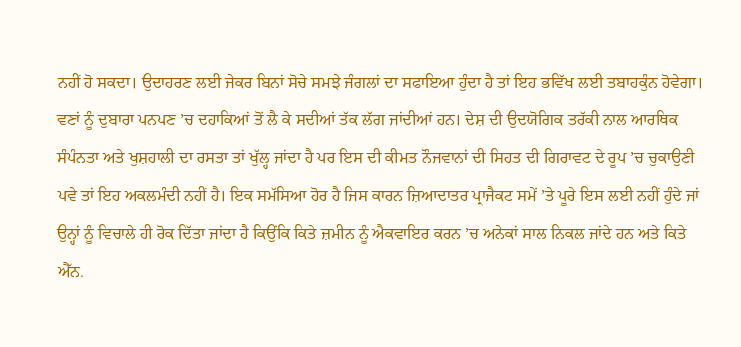ਨਹੀਂ ਹੋ ਸਕਦਾ। ਉਦਾਹਰਣ ਲਈ ਜੇਕਰ ਬਿਨਾਂ ਸੋਚੇ ਸਮਝੇ ਜੰਗਲਾਂ ਦਾ ਸਫਾਇਆ ਹੁੰਦਾ ਹੈ ਤਾਂ ਇਹ ਭਵਿੱਖ ਲਈ ਤਬਾਹਕੁੰਨ ਹੋਵੇਗਾ। ਵਣਾਂ ਨੂੰ ਦੁਬਾਰਾ ਪਨਪਣ ’ਚ ਦਹਾਕਿਆਂ ਤੋਂ ਲੈ ਕੇ ਸਦੀਆਂ ਤੱਕ ਲੱਗ ਜਾਂਦੀਆਂ ਹਨ। ਦੇਸ਼ ਦੀ ਉਦਯੋਗਿਕ ਤਰੱਕੀ ਨਾਲ ਆਰਥਿਕ ਸੰਪੰਨਤਾ ਅਤੇ ਖੁਸ਼ਹਾਲੀ ਦਾ ਰਸਤਾ ਤਾਂ ਖੁੱਲ੍ਹ ਜਾਂਦਾ ਹੈ ਪਰ ਇਸ ਦੀ ਕੀਮਤ ਨੌਜਵਾਨਾਂ ਦੀ ਸਿਹਤ ਦੀ ਗਿਰਾਵਟ ਦੇ ਰੂਪ ’ਚ ਚੁਕਾਉਣੀ ਪਵੇ ਤਾਂ ਇਹ ਅਕਲਮੰਦੀ ਨਹੀਂ ਹੈ। ਇਕ ਸਮੱਸਿਆ ਹੋਰ ਹੈ ਜਿਸ ਕਾਰਨ ਜ਼ਿਆਦਾਤਰ ਪ੍ਰਾਜੈਕਟ ਸਮੇਂ ’ਤੇ ਪੂਰੇ ਇਸ ਲਈ ਨਹੀਂ ਹੁੰਦੇ ਜਾਂ ਉਨ੍ਹਾਂ ਨੂੰ ਵਿਚਾਲੇ ਹੀ ਰੋਕ ਦਿੱਤਾ ਜਾਂਦਾ ਹੈ ਕਿਉਂਕਿ ਕਿਤੇ ਜ਼ਮੀਨ ਨੂੰ ਐਕਵਾਇਰ ਕਰਨ ’ਚ ਅਨੇਕਾਂ ਸਾਲ ਨਿਕਲ ਜਾਂਦੇ ਹਨ ਅਤੇ ਕਿਤੇ ਐੱਨ.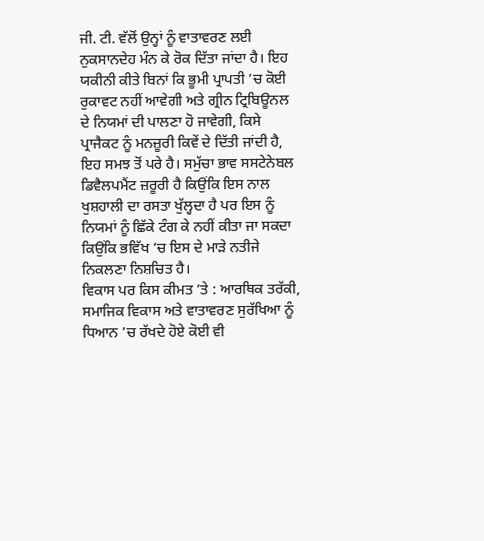ਜੀ. ਟੀ. ਵੱਲੋਂ ਉਨ੍ਹਾਂ ਨੂੰ ਵਾਤਾਵਰਣ ਲਈ ਨੁਕਸਾਨਦੇਹ ਮੰਨ ਕੇ ਰੋਕ ਦਿੱਤਾ ਜਾਂਦਾ ਹੈ। ਇਹ ਯਕੀਨੀ ਕੀਤੇ ਬਿਨਾਂ ਕਿ ਭੂਮੀ ਪ੍ਰਾਪਤੀ ’ਚ ਕੋਈ ਰੁਕਾਵਟ ਨਹੀਂ ਆਵੇਗੀ ਅਤੇ ਗ੍ਰੀਨ ਟ੍ਰਿਬਿਊਨਲ ਦੇ ਨਿਯਮਾਂ ਦੀ ਪਾਲਣਾ ਹੋ ਜਾਵੇਗੀ, ਕਿਸੇ ਪ੍ਰਾਜੈਕਟ ਨੂੰ ਮਨਜ਼ੂਰੀ ਕਿਵੇਂ ਦੇ ਦਿੱਤੀ ਜਾਂਦੀ ਹੈ, ਇਹ ਸਮਝ ਤੋਂ ਪਰੇ ਹੈ। ਸਮੁੱਚਾ ਭਾਵ ਸਸਟੇਨੇਬਲ ਡਿਵੈਲਪਮੈਂਟ ਜ਼ਰੂਰੀ ਹੈ ਕਿਉਂਕਿ ਇਸ ਨਾਲ ਖੁਸ਼ਹਾਲੀ ਦਾ ਰਸਤਾ ਖੁੱਲ੍ਹਦਾ ਹੈ ਪਰ ਇਸ ਨੂੰ ਨਿਯਮਾਂ ਨੂੰ ਛਿੱਕੇ ਟੰਗ ਕੇ ਨਹੀਂ ਕੀਤਾ ਜਾ ਸਕਦਾ ਕਿਉਂਕਿ ਭਵਿੱਖ ’ਚ ਇਸ ਦੇ ਮਾੜੇ ਨਤੀਜੇ ਨਿਕਲਣਾ ਨਿਸ਼ਚਿਤ ਹੈ।
ਵਿਕਾਸ ਪਰ ਕਿਸ ਕੀਮਤ ’ਤੇ : ਆਰਥਿਕ ਤਰੱਕੀ, ਸਮਾਜਿਕ ਵਿਕਾਸ ਅਤੇ ਵਾਤਾਵਰਣ ਸੁਰੱਖਿਆ ਨੂੰ ਧਿਆਨ ’ਚ ਰੱਖਦੇ ਹੋਏ ਕੋਈ ਵੀ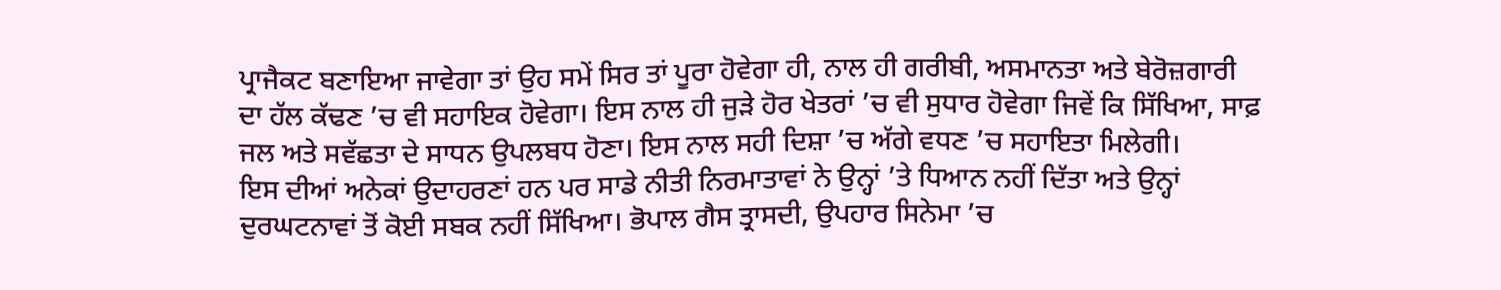ਪ੍ਰਾਜੈਕਟ ਬਣਾਇਆ ਜਾਵੇਗਾ ਤਾਂ ਉਹ ਸਮੇਂ ਸਿਰ ਤਾਂ ਪੂਰਾ ਹੋਵੇਗਾ ਹੀ, ਨਾਲ ਹੀ ਗਰੀਬੀ, ਅਸਮਾਨਤਾ ਅਤੇ ਬੇਰੋਜ਼ਗਾਰੀ ਦਾ ਹੱਲ ਕੱਢਣ ’ਚ ਵੀ ਸਹਾਇਕ ਹੋਵੇਗਾ। ਇਸ ਨਾਲ ਹੀ ਜੁੜੇ ਹੋਰ ਖੇਤਰਾਂ ’ਚ ਵੀ ਸੁਧਾਰ ਹੋਵੇਗਾ ਜਿਵੇਂ ਕਿ ਸਿੱਖਿਆ, ਸਾਫ਼ ਜਲ ਅਤੇ ਸਵੱਛਤਾ ਦੇ ਸਾਧਨ ਉਪਲਬਧ ਹੋਣਾ। ਇਸ ਨਾਲ ਸਹੀ ਦਿਸ਼ਾ ’ਚ ਅੱਗੇ ਵਧਣ ’ਚ ਸਹਾਇਤਾ ਮਿਲੇਗੀ।
ਇਸ ਦੀਆਂ ਅਨੇਕਾਂ ਉਦਾਹਰਣਾਂ ਹਨ ਪਰ ਸਾਡੇ ਨੀਤੀ ਨਿਰਮਾਤਾਵਾਂ ਨੇ ਉਨ੍ਹਾਂ ’ਤੇ ਧਿਆਨ ਨਹੀਂ ਦਿੱਤਾ ਅਤੇ ਉਨ੍ਹਾਂ ਦੁਰਘਟਨਾਵਾਂ ਤੋਂ ਕੋਈ ਸਬਕ ਨਹੀਂ ਸਿੱਖਿਆ। ਭੋਪਾਲ ਗੈਸ ਤ੍ਰਾਸਦੀ, ਉਪਹਾਰ ਸਿਨੇਮਾ ’ਚ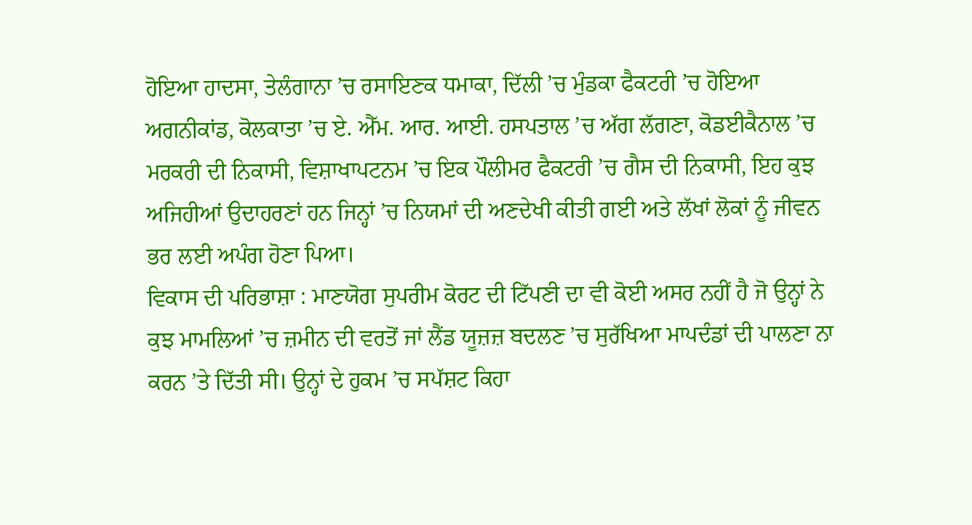ਹੋਇਆ ਹਾਦਸਾ, ਤੇਲੰਗਾਨਾ ’ਚ ਰਸਾਇਣਕ ਧਮਾਕਾ, ਦਿੱਲੀ ’ਚ ਮੁੰਡਕਾ ਫੈਕਟਰੀ ’ਚ ਹੋਇਆ ਅਗਨੀਕਾਂਡ, ਕੋਲਕਾਤਾ ’ਚ ਏ. ਐੱਮ. ਆਰ. ਆਈ. ਹਸਪਤਾਲ ’ਚ ਅੱਗ ਲੱਗਣਾ, ਕੋਡਈਕੈਨਾਲ ’ਚ ਮਰਕਰੀ ਦੀ ਨਿਕਾਸੀ, ਵਿਸ਼ਾਖਾਪਟਨਮ ’ਚ ਇਕ ਪੌਲੀਮਰ ਫੈਕਟਰੀ ’ਚ ਗੈਸ ਦੀ ਨਿਕਾਸੀ, ਇਹ ਕੁਝ ਅਜਿਹੀਆਂ ਉਦਾਹਰਣਾਂ ਹਨ ਜਿਨ੍ਹਾਂ ’ਚ ਨਿਯਮਾਂ ਦੀ ਅਣਦੇਖੀ ਕੀਤੀ ਗਈ ਅਤੇ ਲੱਖਾਂ ਲੋਕਾਂ ਨੂੰ ਜੀਵਨ ਭਰ ਲਈ ਅਪੰਗ ਹੋਣਾ ਪਿਆ।
ਵਿਕਾਸ ਦੀ ਪਰਿਭਾਸ਼ਾ : ਮਾਣਯੋਗ ਸੁਪਰੀਮ ਕੋਰਟ ਦੀ ਟਿੱਪਣੀ ਦਾ ਵੀ ਕੋਈ ਅਸਰ ਨਹੀਂ ਹੈ ਜੋ ਉਨ੍ਹਾਂ ਨੇ ਕੁਝ ਮਾਮਲਿਆਂ ’ਚ ਜ਼ਮੀਨ ਦੀ ਵਰਤੋਂ ਜਾਂ ਲੈਂਡ ਯੂਜ਼ਜ਼ ਬਦਲਣ ’ਚ ਸੁਰੱਖਿਆ ਮਾਪਦੰਡਾਂ ਦੀ ਪਾਲਣਾ ਨਾ ਕਰਨ ’ਤੇ ਦਿੱਤੀ ਸੀ। ਉਨ੍ਹਾਂ ਦੇ ਹੁਕਮ ’ਚ ਸਪੱਸ਼ਟ ਕਿਹਾ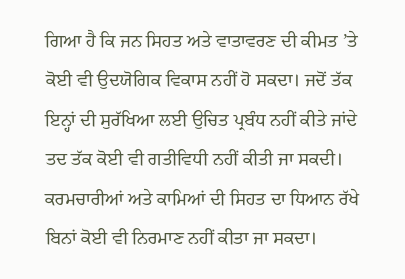ਗਿਆ ਹੈ ਕਿ ਜਨ ਸਿਹਤ ਅਤੇ ਵਾਤਾਵਰਣ ਦੀ ਕੀਮਤ ’ਤੇ ਕੋਈ ਵੀ ਉਦਯੋਗਿਕ ਵਿਕਾਸ ਨਹੀਂ ਹੋ ਸਕਦਾ। ਜਦੋਂ ਤੱਕ ਇਨ੍ਹਾਂ ਦੀ ਸੁਰੱਖਿਆ ਲਈ ਉਚਿਤ ਪ੍ਰਬੰਧ ਨਹੀਂ ਕੀਤੇ ਜਾਂਦੇ ਤਦ ਤੱਕ ਕੋਈ ਵੀ ਗਤੀਵਿਧੀ ਨਹੀਂ ਕੀਤੀ ਜਾ ਸਕਦੀ। ਕਰਮਚਾਰੀਆਂ ਅਤੇ ਕਾਮਿਆਂ ਦੀ ਸਿਹਤ ਦਾ ਧਿਆਨ ਰੱਖੇ ਬਿਨਾਂ ਕੋਈ ਵੀ ਨਿਰਮਾਣ ਨਹੀਂ ਕੀਤਾ ਜਾ ਸਕਦਾ।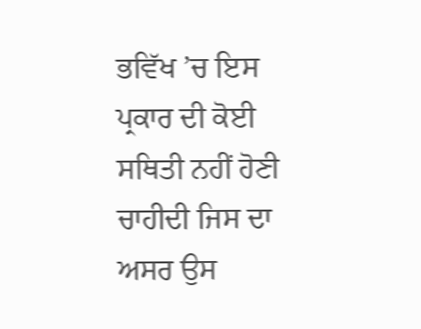ਭਵਿੱਖ ’ਚ ਇਸ ਪ੍ਰਕਾਰ ਦੀ ਕੋਈ ਸਥਿਤੀ ਨਹੀਂ ਹੋਣੀ ਚਾਹੀਦੀ ਜਿਸ ਦਾ ਅਸਰ ਉਸ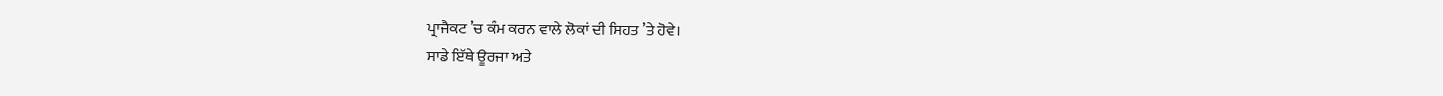ਪ੍ਰਾਜੈਕਟ ’ਚ ਕੰਮ ਕਰਨ ਵਾਲੇ ਲੋਕਾਂ ਦੀ ਸਿਹਤ ’ਤੇ ਹੋਵੇ।
ਸਾਡੇ ਇੱਥੇ ਊਰਜਾ ਅਤੇ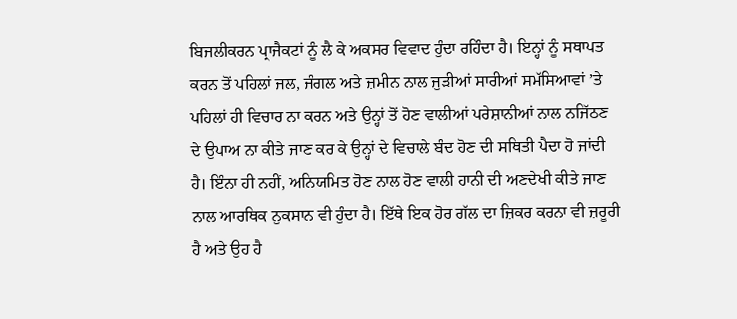ਬਿਜਲੀਕਰਨ ਪ੍ਰਾਜੈਕਟਾਂ ਨੂੰ ਲੈ ਕੇ ਅਕਸਰ ਵਿਵਾਦ ਹੁੰਦਾ ਰਹਿੰਦਾ ਹੈ। ਇਨ੍ਹਾਂ ਨੂੰ ਸਥਾਪਤ ਕਰਨ ਤੋਂ ਪਹਿਲਾਂ ਜਲ, ਜੰਗਲ ਅਤੇ ਜ਼ਮੀਨ ਨਾਲ ਜੁੜੀਆਂ ਸਾਰੀਆਂ ਸਮੱਸਿਆਵਾਂ ’ਤੇ ਪਹਿਲਾਂ ਹੀ ਵਿਚਾਰ ਨਾ ਕਰਨ ਅਤੇ ਉਨ੍ਹਾਂ ਤੋਂ ਹੋਣ ਵਾਲੀਆਂ ਪਰੇਸ਼ਾਨੀਆਂ ਨਾਲ ਨਜਿੱਠਣ ਦੇ ਉਪਾਅ ਨਾ ਕੀਤੇ ਜਾਣ ਕਰ ਕੇ ਉਨ੍ਹਾਂ ਦੇ ਵਿਚਾਲੇ ਬੰਦ ਹੋਣ ਦੀ ਸਥਿਤੀ ਪੈਦਾ ਹੋ ਜਾਂਦੀ ਹੈ। ਇੰਨਾ ਹੀ ਨਹੀਂ, ਅਨਿਯਮਿਤ ਹੋਣ ਨਾਲ ਹੋਣ ਵਾਲੀ ਹਾਨੀ ਦੀ ਅਣਦੇਖੀ ਕੀਤੇ ਜਾਣ ਨਾਲ ਆਰਥਿਕ ਨੁਕਸਾਨ ਵੀ ਹੁੰਦਾ ਹੈ। ਇੱਥੇ ਇਕ ਹੋਰ ਗੱਲ ਦਾ ਜ਼ਿਕਰ ਕਰਨਾ ਵੀ ਜ਼ਰੂਰੀ ਹੈ ਅਤੇ ਉਹ ਹੈ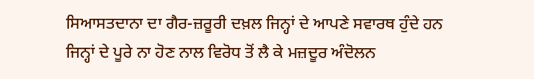ਸਿਆਸਤਦਾਨਾ ਦਾ ਗੈਰ-ਜ਼ਰੂਰੀ ਦਖ਼ਲ ਜਿਨ੍ਹਾਂ ਦੇ ਆਪਣੇ ਸਵਾਰਥ ਹੁੰਦੇ ਹਨ ਜਿਨ੍ਹਾਂ ਦੇ ਪੂਰੇ ਨਾ ਹੋਣ ਨਾਲ ਵਿਰੋਧ ਤੋਂ ਲੈ ਕੇ ਮਜ਼ਦੂਰ ਅੰਦੋਲਨ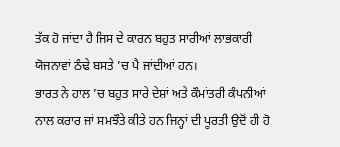ਤੱਕ ਹੋ ਜਾਂਦਾ ਹੈ ਜਿਸ ਦੇ ਕਾਰਨ ਬਹੁਤ ਸਾਰੀਆਂ ਲਾਭਕਾਰੀ ਯੋਜਨਾਵਾਂ ਠੰਢੇ ਬਸਤੇ ’ਚ ਪੈ ਜਾਂਦੀਆਂ ਹਨ।
ਭਾਰਤ ਨੇ ਹਾਲ ’ਚ ਬਹੁਤ ਸਾਰੇ ਦੇਸ਼ਾਂ ਅਤੇ ਕੌਮਾਂਤਰੀ ਕੰਪਨੀਆਂ ਨਾਲ ਕਰਾਰ ਜਾਂ ਸਮਝੌਤੇ ਕੀਤੇ ਹਨ ਜਿਨ੍ਹਾਂ ਦੀ ਪੂਰਤੀ ਉਦੋਂ ਹੀ ਹੋ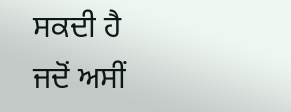ਸਕਦੀ ਹੈ ਜਦੋਂ ਅਸੀਂ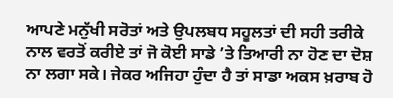ਆਪਣੇ ਮਨੁੱਖੀ ਸਰੋਤਾਂ ਅਤੇ ਉਪਲਬਧ ਸਹੂਲਤਾਂ ਦੀ ਸਹੀ ਤਰੀਕੇ ਨਾਲ ਵਰਤੋਂ ਕਰੀਏ ਤਾਂ ਜੋ ਕੋਈ ਸਾਡੇ ’ਤੇ ਤਿਆਰੀ ਨਾ ਹੋਣ ਦਾ ਦੋਸ਼ ਨਾ ਲਗਾ ਸਕੇ। ਜੇਕਰ ਅਜਿਹਾ ਹੁੰਦਾ ਹੈ ਤਾਂ ਸਾਡਾ ਅਕਸ ਖ਼ਰਾਬ ਹੋ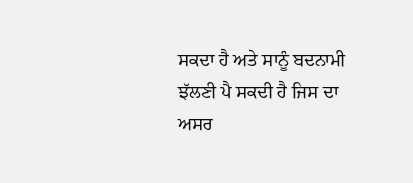ਸਕਦਾ ਹੈ ਅਤੇ ਸਾਨੂੰ ਬਦਨਾਮੀ ਝੱਲਣੀ ਪੈ ਸਕਦੀ ਹੈ ਜਿਸ ਦਾ ਅਸਰ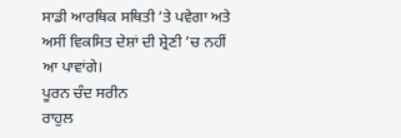ਸਾਡੀ ਆਰਥਿਕ ਸਥਿਤੀ ’ਤੇ ਪਵੇਗਾ ਅਤੇ ਅਸੀਂ ਵਿਕਸਿਤ ਦੇਸ਼ਾਂ ਦੀ ਸ਼੍ਰੇਣੀ ’ਚ ਨਹੀਂ ਆ ਪਾਵਾਂਗੇ।
ਪੂਰਨ ਚੰਦ ਸਰੀਨ
ਰਾਹੁਲ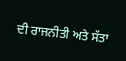ਦੀ ਰਾਜਨੀਤੀ ਅਤੇ ਸੱਤਾ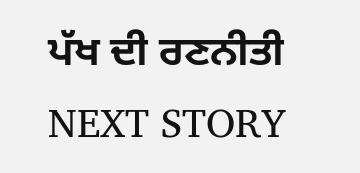ਪੱਖ ਦੀ ਰਣਨੀਤੀ
NEXT STORY